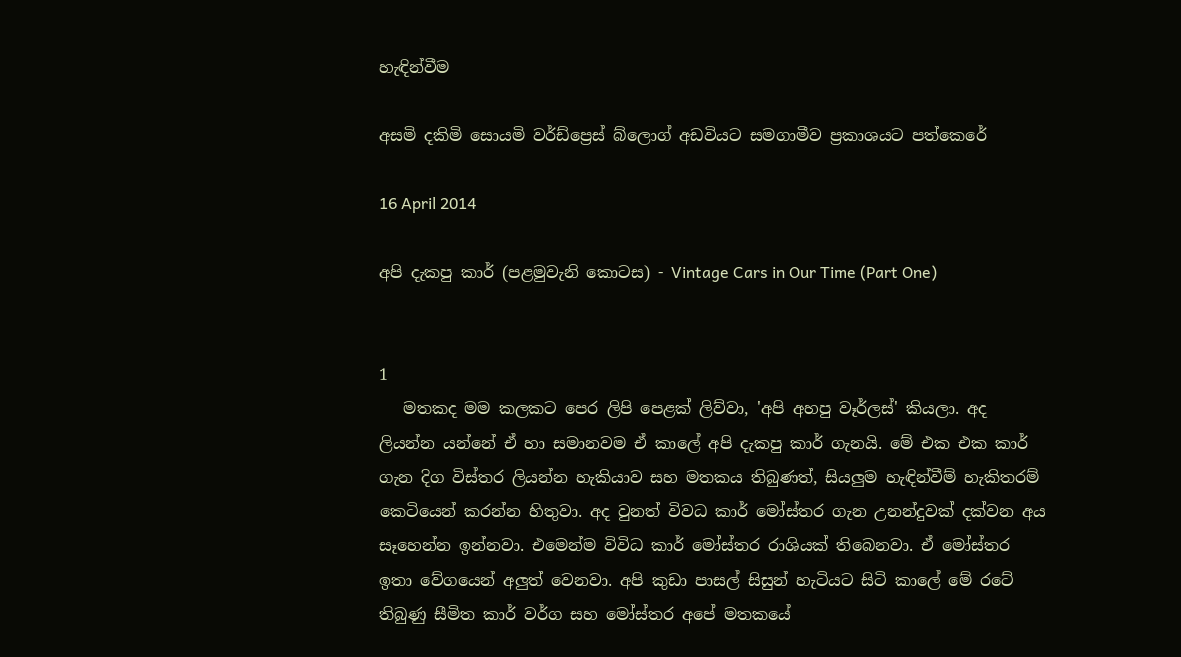හැඳින්වීම

අසමි දකිමි සොයමි වර්ඩ්ප්‍රෙස් බ්ලොග් අඩවියට සමගාමීව ප්‍රකාශයට පත්කෙරේ

16 April 2014

අපි දැකපු කාර් (පළමුවැනි කොටස) - Vintage Cars in Our Time (Part One)


1
   මතකද මම කලකට පෙර ලිපි පෙළක් ලිව්වා, 'අපි අහපු වෑර්ලස්' කියලා. අද ලියන්න යන්නේ ඒ හා සමානවම ඒ කාලේ අපි දැකපු කාර් ගැනයි. මේ එක එක කාර් ගැන දිග විස්තර ලියන්න හැකියාව සහ මතකය තිබුණත්, සියලුම හැඳින්වීම් හැකිතරම් කෙටියෙන් කරන්න හිතුවා. අද වුනත් විවධ කාර් මෝස්‌තර ගැන උනන්දුවක් දක්වන අය සෑහෙන්න ඉන්නවා. එමෙන්ම විවිධ කාර් මෝස්‌තර රාශියක් තිබෙනවා. ඒ මෝස්‌තර ඉතා වේගයෙන් අලුත් වෙනවා. අපි කුඩා පාසල් සිසුන් හැටියට සිටි කාලේ මේ රටේ තිබුණු සීමිත කාර් වර්ග සහ මෝස්‌තර අපේ මතකයේ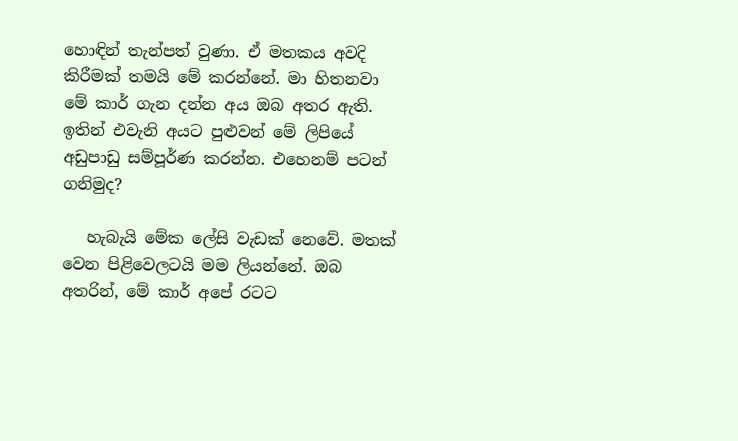හොඳින් තැන්පත් වුණා. ඒ මතකය අවදි කිරීමක් තමයි මේ කරන්නේ. මා හිතනවා මේ කාර් ගැන දන්න අය ඔබ අතර ඇති. ඉතින් එවැනි අයට පුළුවන් මේ ලිපියේ අඩුපාඩු සම්පූර්ණ කරන්න. එහෙනම් පටන් ගනිමුද?

   හැබැයි මේක ලේසි වැඩක් නෙවේ. මතක් වෙන පිළිවෙලටයි මම ලියන්නේ. ඔබ අතරින්, මේ කාර් අපේ රටට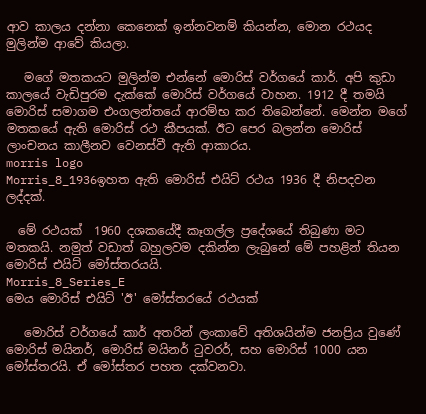ආව කාලය දන්නා කෙනෙක් ඉන්නවනම් කියන්න, මොන රථයද මුලින්ම ආවේ කියලා.

   මගේ මතකයට මුලින්ම එන්නේ මොරිස් වර්ගයේ කාර්. අපි කුඩා කාලයේ වැඩිපුරම දැක්කේ මොරිස් වර්ගයේ වාහන. 1912 දී තමයි මොරිස් සමාගම එංගලන්තයේ ආරම්භ කර තිබෙන්නේ. මෙන්න මගේ මතකයේ ඇති මොරිස් රථ කීපයක්. ඊට පෙර බලන්න මොරිස් ලාංචනය කාලීනව වෙනස්වී ඇති ආකාරය.
morris logo
Morris_8_1936ඉහත ඇති මොරිස් එයිට් රථය 1936 දී නිපදවන ලද්දක්.

  මේ රථයක්  1960 දශකයේදී කෑගල්ල ප්‍රදේශයේ තිබුණා මට මතකයි. නමුත් වඩාත් බහුලවම දකින්න ලැබුනේ මේ පහළින් තියන මොරිස් එයිට් මෝස්තරයයි.
Morris_8_Series_E
මෙය මොරිස් එයිට් 'ඊ' මෝස්තරයේ රථයක්

   මොරිස් වර්ගයේ කාර් අතරින් ලංකාවේ අතිශයින්ම ජනප්‍රිය වුණේ මොරිස් මයිනර්, මොරිස් මයිනර් ටුවරර්, සහ මොරිස් 1000 යන මෝස්තරයි. ඒ මෝස්තර පහත දක්වනවා.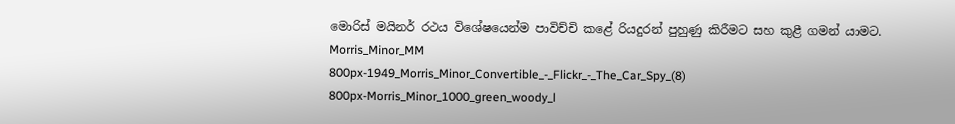මොරිස් මයිනර් රථය විශේෂයෙන්ම පාවිච්චි කළේ රියදුරන් පුහුණු කිරීමට සහ කුළී ගමන් යාමට.
Morris_Minor_MM
800px-1949_Morris_Minor_Convertible_-_Flickr_-_The_Car_Spy_(8)
800px-Morris_Minor_1000_green_woody_l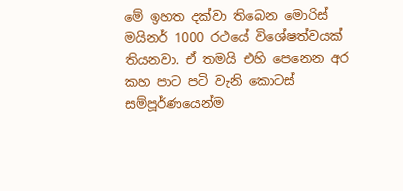මේ ඉහත දක්වා තිබෙන මොරිස් මයිනර් 1000 රථයේ විශේෂත්වයක් තියනවා. ඒ තමයි එහි පෙනෙන අර කහ පාට පටි වැනි කොටස් සම්පූර්ණයෙන්ම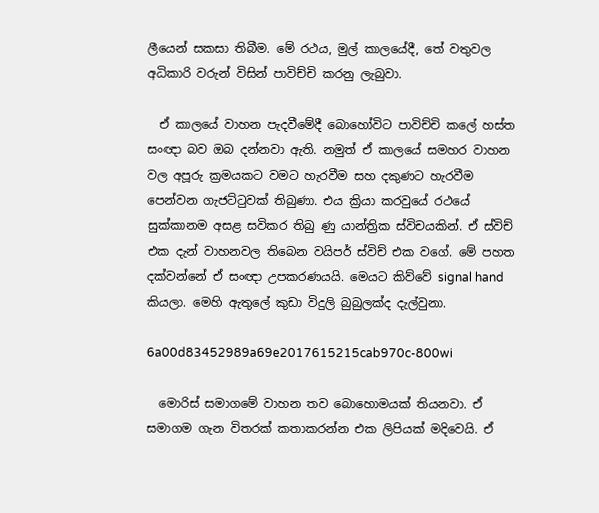ලීයෙන් සකසා තිබීම. මේ රථය, මුල් කාලයේදී, තේ වතුවල අධිකාරි වරුන් විසින් පාවිච්චි කරනු ලැබුවා.

  ඒ කාලයේ වාහන පැදවීමේදී බොහෝවිට පාවිච්චි කලේ හස්ත සංඥා බව ඔබ දන්නවා ඇති. නමුත් ඒ කාලයේ සමහර වාහන වල අපූරු ක්‍රමයකට වමට හැරවීම සහ දකුණට හැරවීම පෙන්වන ගැජට්ටුවක් තිබුණා. එය ක්‍රියා කරවුයේ රථයේ සුක්කානම අසළ සවිකර තිබු ණු යාන්ත්‍රික ස්විචයකින්. ඒ ස්විච් එක දැන් වාහනවල තිබෙන වයිපර් ස්විච් එක වගේ. මේ පහත දක්වන්නේ ඒ සංඥා උපකරණයයි. මෙයට කිව්වේ signal hand කියලා. මෙහි ඇතුලේ කුඩා විදුලි බුබුලක්ද දැල්වුනා.

6a00d83452989a69e2017615215cab970c-800wi

  මොරිස් සමාගමේ වාහන තව බොහොමයක් තියනවා. ඒ සමාගම ගැන විතරක් කතාකරන්න එක ලිපියක් මදිවෙයි. ඒ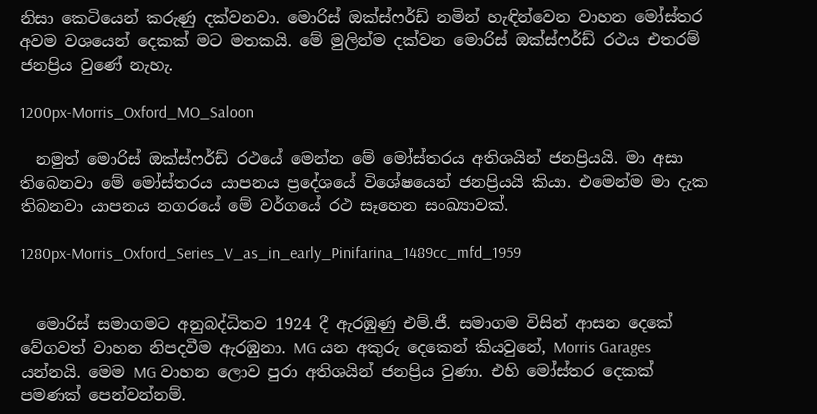නිසා කෙටියෙන් කරුණු දක්වනවා. මොරිස් ඔක්ස්ෆර්ඩ් නමින් හැඳින්වෙන වාහන මෝස්‌තර අවම වශයෙන් දෙකක් මට මතකයි. මේ මුලින්ම දක්වන මොරිස් ඔක්ස්ෆර්ඩ් රථය එතරම් ජනප්‍රිය වුණේ නැහැ.

1200px-Morris_Oxford_MO_Saloon

  නමුත් මොරිස් ඔක්ස්ෆර්ඩ් රථයේ මෙන්න මේ මෝස්තරය අතිශයින් ජනප්‍රියයි. මා අසා තිබෙනවා මේ මෝස්තරය යාපනය ප්‍රදේශයේ විශේෂයෙන් ජනප්‍රියයි කියා. එමෙන්ම මා දැක තිබනවා යාපනය නගරයේ මේ වර්ගයේ රථ සෑහෙන සංඛ්‍යාවක්.

1280px-Morris_Oxford_Series_V_as_in_early_Pinifarina_1489cc_mfd_1959


  මොරිස් සමාගමට අනුබද්ධිතව 1924 දී ඇරඹුණු එම්.ජී. සමාගම විසින් ආසන දෙකේ වේගවත් වාහන නිපදවීම ඇරඹුනා. MG යන අකුරු දෙකෙන් කියවුනේ, Morris Garages යන්නයි. මෙම MG වාහන ලොව පුරා අතිශයින් ජනප්‍රිය වුණා. එහි මෝස්‌තර දෙකක් පමණක් පෙන්වන්නම්.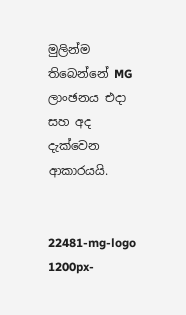මුලින්ම තිබෙන්නේ MG ලාංඡනය එදා සහ අද දැක්වෙන ආකාරයයි.


22481-mg-logo
1200px-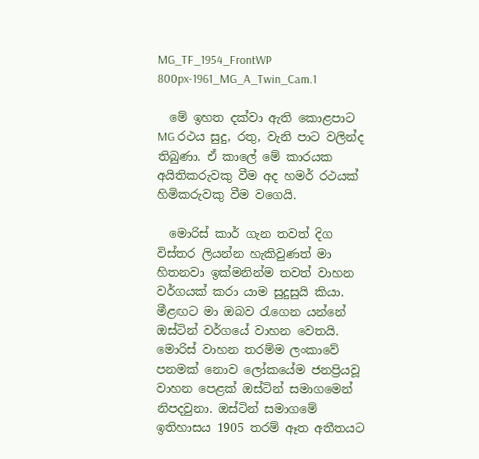MG_TF_1954_FrontWP
800px-1961_MG_A_Twin_Cam.1

  මේ ඉහත දක්වා ඇති කොළපාට MG රථය සුදු, රතු, වැනි පාට වලින්ද තිබුණා. ඒ කාලේ මේ කාරයක අයිතිකරුවකු වීම අද හමර් රථයක් හිමිකරුවකු වීම වගෙයි.

  මොරිස් කාර් ගැන තවත් දිග විස්තර ලියන්න හැකිවුණත් මා හිතනවා ඉක්මනින්ම තවත් වාහන වර්ගයක් කරා යාම සුදුසුයි කියා. මීළඟට මා ඔබව රැගෙන යන්නේ ඔස්ටින් වර්ගයේ වාහන වෙතයි. මොරිස් වාහන තරම්ම ලංකාවේ පනමක් නොව ලෝකයේම ජනප්‍රියවූ වාහන පෙළක් ඔස්ටින් සමාගමෙන් නිපදවුනා. ඔස්ටින් සමාගමේ ඉතිහාසය 1905 තරම් ඈත අතීතයට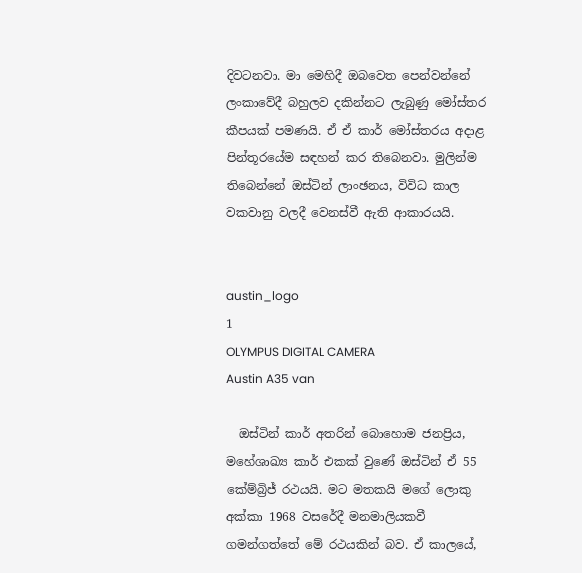දිවටනවා. මා මෙහිදී ඔබවෙත පෙන්වන්නේ ලංකාවේදී බහුලව දකින්නට ලැබුණු මෝස්‌තර කීපයක් පමණයි. ඒ ඒ කාර් මෝස්තරය අදාළ පින්තූරයේම සඳහන් කර තිබෙනවා. මුලින්ම තිබෙන්නේ ඔස්ටින් ලාංඡනය, විවිධ කාල වකවානු වලදී වෙනස්වී ඇති ආකාරයයි.


austin_logo
1
OLYMPUS DIGITAL CAMERA
Austin A35 van

  ඔස්ටින් කාර් අතරින් බොහොම ජනප්‍රිය, මහේශාඛ්‍ය කාර් එකක් වුණේ ඔස්ටින් ඒ 55 කේම්බ්‍රිජ් රථයයි. මට මතකයි මගේ ලොකු අක්කා 1968 වසරේදී මනමාලියකවී ගමන්ගත්තේ මේ රථයකින් බව. ඒ කාලයේ,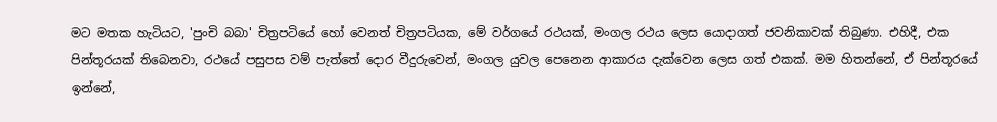මට මතක හැටියට, 'පුංචි බබා' චිත්‍රපටියේ හෝ වෙනත් චිත්‍රපටියක, මේ වර්ගයේ රථයක්, මංගල රථය ලෙස යොදාගත් ජවනිකාවක් තිබුණා. එහිදී, එක පින්තූරයක් තිබෙනවා, රථයේ පසුපස වම් පැත්තේ දොර වීදුරුවෙන්, මංගල යුවල පෙනෙන ආකාරය දැක්වෙන ලෙස ගත් එකක්. මම හිතන්නේ, ඒ පින්තූරයේ ඉන්නේ,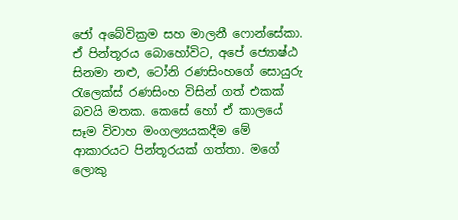ජෝ අබේවික්‍රම සහ මාලනී ෆොන්සේකා. ඒ පින්තූරය බොහෝවිට, අපේ ජ්‍යොෂ්ඨ සිනමා නළු, ටෝනි රණසිංහගේ සොයුරු රැලෙක්ස් රණසිංහ විසින් ගත් එකක් බවයි මතක. කෙසේ හෝ ඒ කාලයේ සෑම විවාහ මංගල්‍යයකදීම මේ ආකාරයට පින්තූරයක් ගත්තා. මගේ ලොකු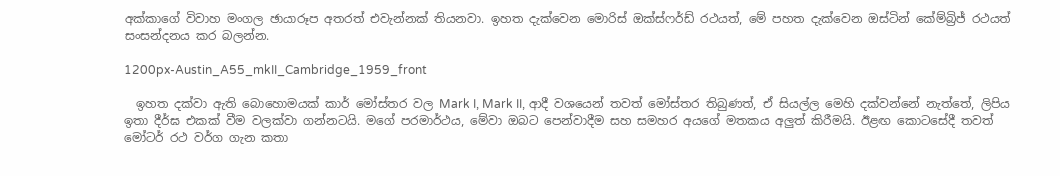අක්කාගේ විවාහ මංගල ඡායාරූප අතරත් එවැන්නක් තියනවා. ඉහත දැක්වෙන මොරිස් ඔක්ස්ෆර්ඩ් රථයත්, මේ පහත දැක්වෙන ඔස්ටින් කේම්බ්‍රිජ් රථයත් සංසන්දනය කර බලන්න.

1200px-Austin_A55_mkII_Cambridge_1959_front

  ඉහත දක්වා ඇති බොහොමයක් කාර් මෝස්‌තර වල Mark I, Mark II, ආදී වශයෙන් තවත් මෝස්‌තර තිබුණත්, ඒ සියල්ල මෙහි දක්වන්නේ නැත්තේ, ලිපිය ඉතා දීර්ඝ එකක් වීම වලක්වා ගන්නටයි. මගේ පරමාර්ථය, මේවා ඔබට පෙන්වාදීම සහ සමහර අයගේ මතකය අලුත් කිරීමයි. ඊළඟ කොටසේදී තවත් මෝටර් රථ වර්ග ගැන කතා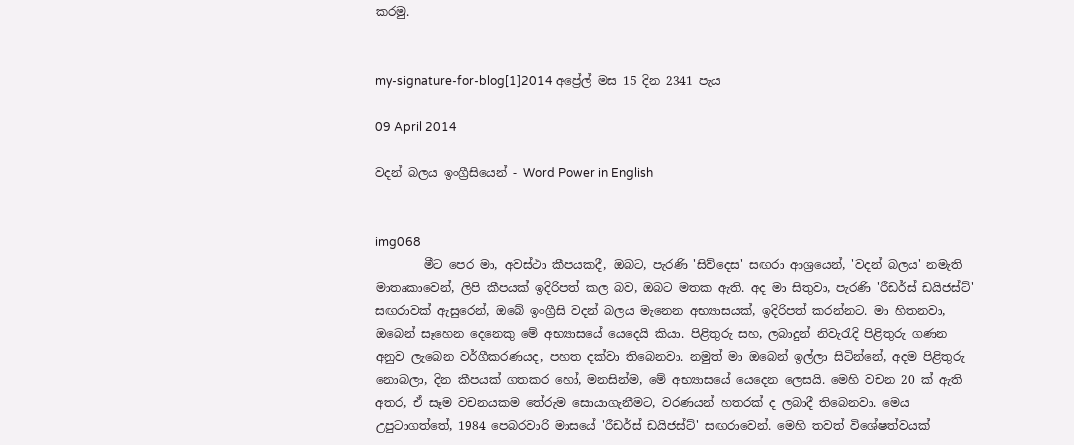කරමු.


my-signature-for-blog[1]2014 අප්‍රේල් මස 15 දින 2341 පැය

09 April 2014

වදන් බලය ඉංග්‍රීසියෙන් - Word Power in English


img068
        මීට පෙර මා, අවස්ථා කීපයකදී, ඔබට, පැරණි 'සිව්දෙස' සඟරා ආශ්‍රයෙන්, 'වදන් බලය' නමැති මාතෘකාවෙන්, ලිපි කීපයක් ඉදිරිපත් කල බව, ඔබට මතක ඇති. අද මා සිතුවා, පැරණි 'රීඩර්ස් ඩයිජස්ට්' සඟරාවක් ඇසුරෙන්, ඔබේ ඉංග්‍රීසි වදන් බලය මැනෙන අභ්‍යාසයක්, ඉදිරිපත් කරන්නට. මා හිතනවා, ඔබෙන් සෑහෙන දෙනෙකු මේ අභ්‍යාසයේ යෙදෙයි කියා. පිළිතුරු සහ, ලබාදුන් නිවැරැදි පිළිතුරු ගණන අනුව ලැබෙන වර්ගීකරණයද, පහත දක්වා තිබෙනවා. නමුත් මා ඔබෙන් ඉල්ලා සිටින්නේ, අදම පිළිතුරු නොබලා, දින කීපයක් ගතකර හෝ, මනසින්ම, මේ අභ්‍යාසයේ යෙදෙන ලෙසයි. මෙහි වචන 20 ක් ඇති අතර, ඒ සෑම වචනයකම තේරුම සොයාගැනීමට, වරණයන් හතරක් ද ලබාදී තිබෙනවා. මෙය උපුටාගත්තේ, 1984 පෙබරවාරි මාසයේ 'රීඩර්ස් ඩයිජස්ට්' සඟරාවෙන්. මෙහි තවත් විශේෂත්වයක්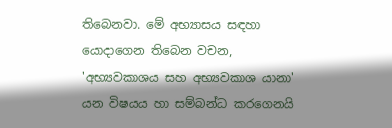තිබෙනවා. මේ අභ්‍යාසය සඳහා යොදාගෙන තිබෙන වචන, 'අභ්‍යවකාශය සහ අභ්‍යවකාශ යානා' යන විෂයය හා සම්බන්ධ කරගෙනයි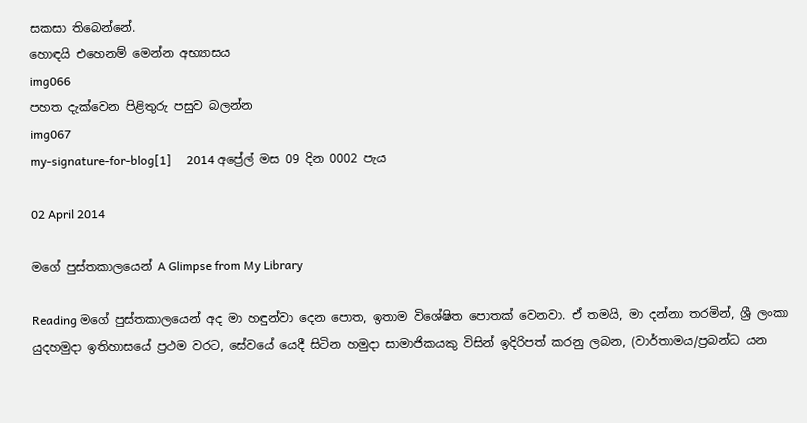සකසා තිබෙන්නේ.
හොඳයි එහෙනම් මෙන්න අභ්‍යාසය
img066
පහත දැක්වෙන පිළිතුරු පසුව බලන්න
img067
my-signature-for-blog[1]     2014 අප්‍රේල් මස 09 දින 0002 පැය

02 April 2014

මගේ පුස්තකාලයෙන් A Glimpse from My Library

Reading මගේ පුස්තකාලයෙන් අද මා හඳුන්වා දෙන පොත, ඉතාම විශේෂිත පොතක් වෙනවා. ඒ තමයි, මා දන්නා තරමින්, ශ්‍රී ලංකා යුදහමුදා ඉතිහාසයේ ප්‍රථම වරට, සේවයේ යෙදී සිටින හමුදා සාමාජිකයකු විසින් ඉදිරිපත් කරනු ලබන, (වාර්තාමය/ප්‍රබන්ධ යන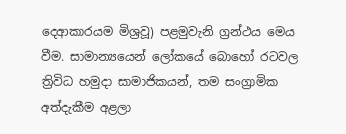දෙආකාරයම මිශ්‍රවූ) පළමුවැනි ග්‍රන්ථය මෙය වීම. සාමාන්‍යයෙන් ලෝකයේ බොහෝ රටවල ත්‍රිවිධ හමුදා සාමාජිකයන්, තම සංග්‍රාමික අත්දැකීම අළලා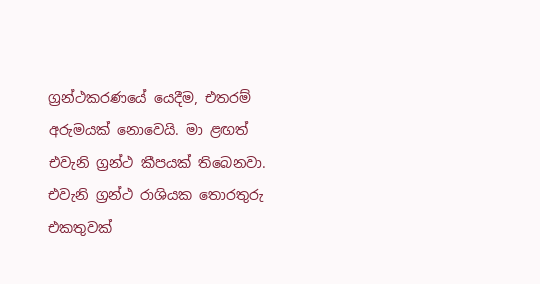ග්‍රන්ථකරණයේ යෙදීම, එතරම් අරුමයක් නොවෙයි. මා ළඟත් එවැනි ග්‍රන්ථ කීපයක් තිබෙනවා. එවැනි ග්‍රන්ථ රාශියක තොරතුරු එකතුවක්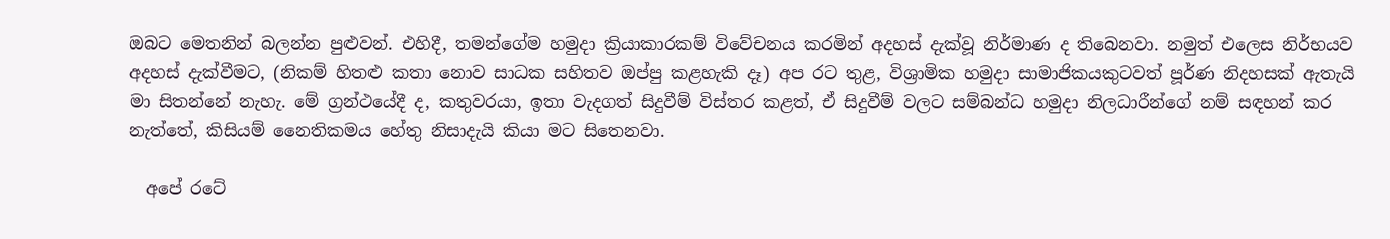ඔබට මෙතනින් බලන්න පුළුවන්. එහිදී, තමන්ගේම හමුදා ක්‍රියාකාරකම් විවේචනය කරමින් අදහස් දැක්වූ නිර්මාණ ද තිබෙනවා. නමුත් එලෙස නිර්භයව අදහස් දැක්වීමට, (නිකම් හිතළු කතා නොව සාධක සහිතව ඔප්පු කළහැකි දෑ) අප රට තුළ, විශ්‍රාමික හමුදා සාමාජිකයකුටවත් පූර්ණ නිදහසක් ඇතැයි මා සිතන්නේ නැහැ. මේ ග්‍රන්ථයේදී ද, කතුවරයා, ඉතා වැදගත් සිදුවීම් විස්තර කළත්, ඒ සිදුවීම් වලට සම්බන්ධ හමුදා නිලධාරීන්ගේ නම් සඳහන් කර නැත්තේ, කිසියම් නෛතිකමය හේතු නිසාදැයි කියා මට සිතෙනවා.

  අපේ රටේ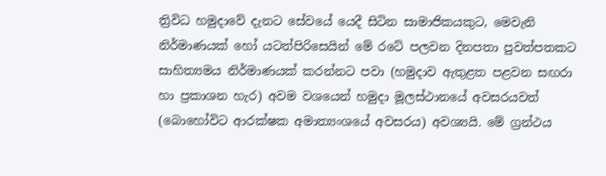ත්‍රිවිධ හමුදාවේ දැනට සේවයේ යෙදී සිටින සාමාජිකයකුට, මෙවැනි නිර්මාණයක් හෝ යටත්පිරිසෙයින් මේ රටේ පලවන දිනපතා පුවත්පතකට සාහිත්‍යමය නිර්මාණයක් කරන්නට පවා (හමුදාව ඇතුළත පළවන සඟරා හා ප්‍රකාශන හැර) අවම වශයෙන් හමුදා මූලස්ථානයේ අවසරයවත් (බොහෝවිට ආරක්ෂක අමාත්‍යංශයේ අවසරය) අවශ්‍යයි. මේ ග්‍රන්ථය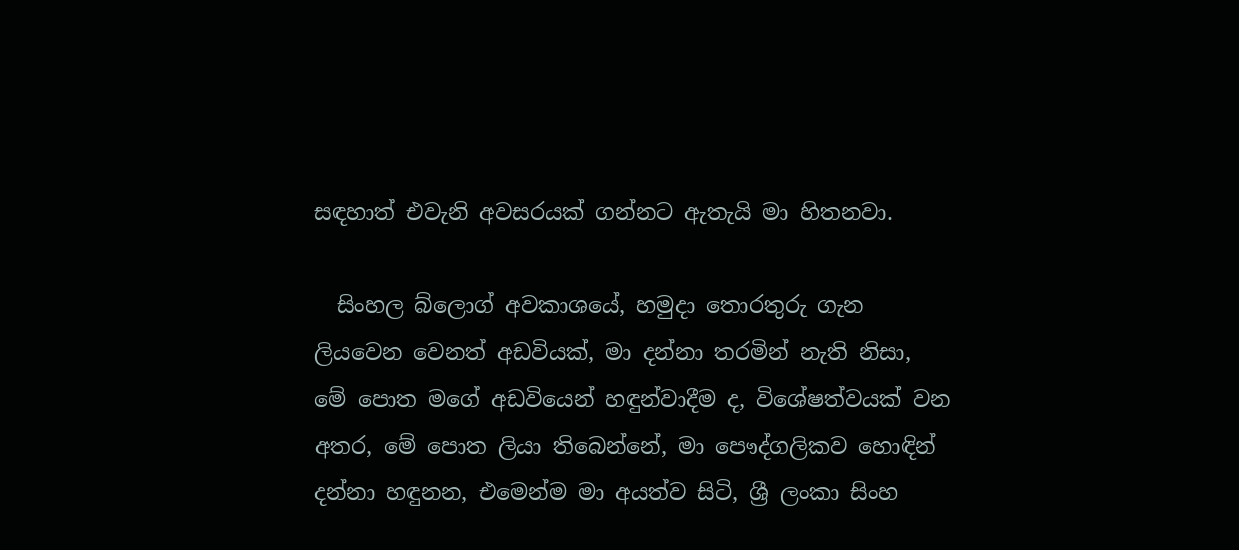සඳහාත් එවැනි අවසරයක් ගන්නට ඇතැයි මා හිතනවා.

  සිංහල බ්ලොග් අවකාශයේ, හමුදා තොරතුරු ගැන ලියවෙන වෙනත් අඩවියක්, මා දන්නා තරමින් නැති නිසා, මේ පොත මගේ අඩවියෙන් හඳුන්වාදීම ද, විශේෂත්වයක් වන අතර, මේ පොත ලියා තිබෙන්නේ, මා පෞද්ගලිකව හොඳින් දන්නා හඳුනන, එමෙන්ම මා අයත්ව සිටි, ශ්‍රී ලංකා සිංහ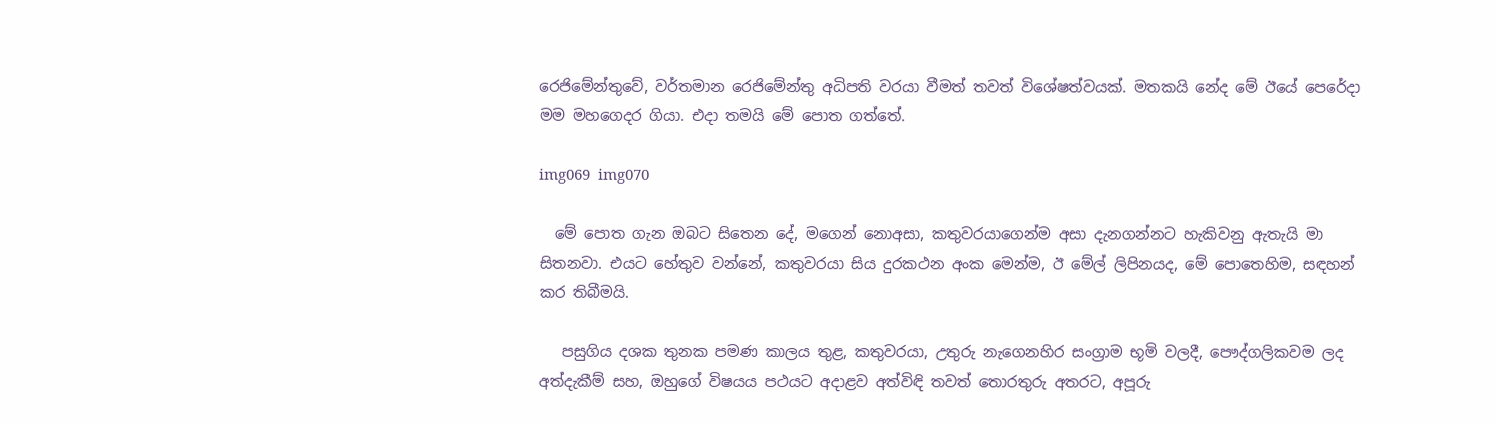රෙජිමේන්තුවේ, වර්තමාන රෙජිමේන්තු අධිපති වරයා වීමත් තවත් විශේෂත්වයක්. මතකයි නේද මේ ඊයේ පෙරේදා මම මහගෙදර ගියා. එදා තමයි මේ පොත ගත්තේ.

img069  img070

  මේ පොත ගැන ඔබට සිතෙන දේ, මගෙන් නොඅසා, කතුවරයාගෙන්ම අසා දැනගන්නට හැකිවනු ඇතැයි මා සිතනවා. එයට හේතුව වන්නේ, කතුවරයා සිය දුරකථන අංක මෙන්ම, ඊ මේල් ලිපිනයද, මේ පොතෙහිම, සඳහන් කර තිබීමයි.

   පසුගිය දශක තුනක පමණ කාලය තුළ, කතුවරයා, උතුරු නැගෙනහිර සංග්‍රාම භූමි වලදී, පෞද්ගලිකවම ලද අත්දැකීම් සහ, ඔහුගේ විෂයය පථයට අදාළව අත්විඳි තවත් තොරතුරු අතරට, අපූරු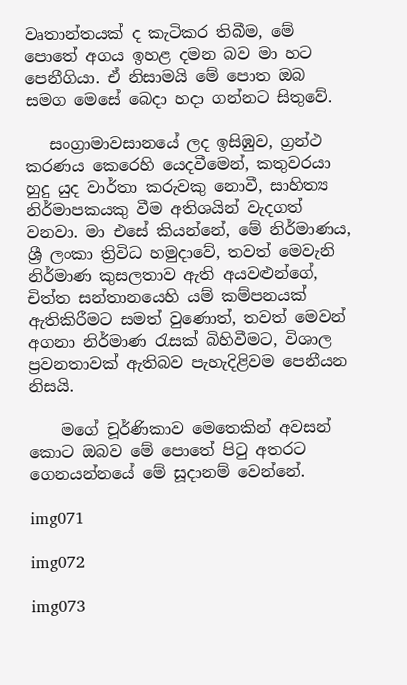වෘතාන්තයක් ද කැටිකර තිබීම, මේ පොතේ අගය ඉහළ දමන බව මා හට පෙනීගියා. ඒ නිසාමයි මේ පොත ඔබ සමග මෙසේ බෙදා හදා ගන්නට සිතුවේ.

   සංග්‍රාමාවසානයේ ලද ඉසිඹුව, ග්‍රන්ථ කරණය කෙරෙහි යෙදවීමෙන්, කතුවරයා හුදු යුද වාර්තා කරුවකු නොවී, සාහිත්‍ය නිර්මාපකයකු වීම අතිශයින් වැදගත් වනවා. මා එසේ කියන්නේ, මේ නිර්මාණය, ශ්‍රී ලංකා ත්‍රිවිධ හමුදාවේ, තවත් මෙවැනි නිර්මාණ කුසලතාව ඇති අයවළුන්ගේ, චිත්ත සන්තානයෙහි යම් කම්පනයක් ඇතිකිරීමට සමත් වුණොත්, තවත් මෙවන් අගනා නිර්මාණ රැසක් බිහිවීමට, විශාල ප්‍රවනතාවක් ඇතිබව පැහැදිළිවම පෙනීයන නිසයි.

    මගේ චූර්ණිකාව මෙතෙකින් අවසන් කොට ඔබව මේ පොතේ පිටු අතරට ගෙනයන්නයේ මේ සූදානම් වෙන්නේ.

img071

img072

img073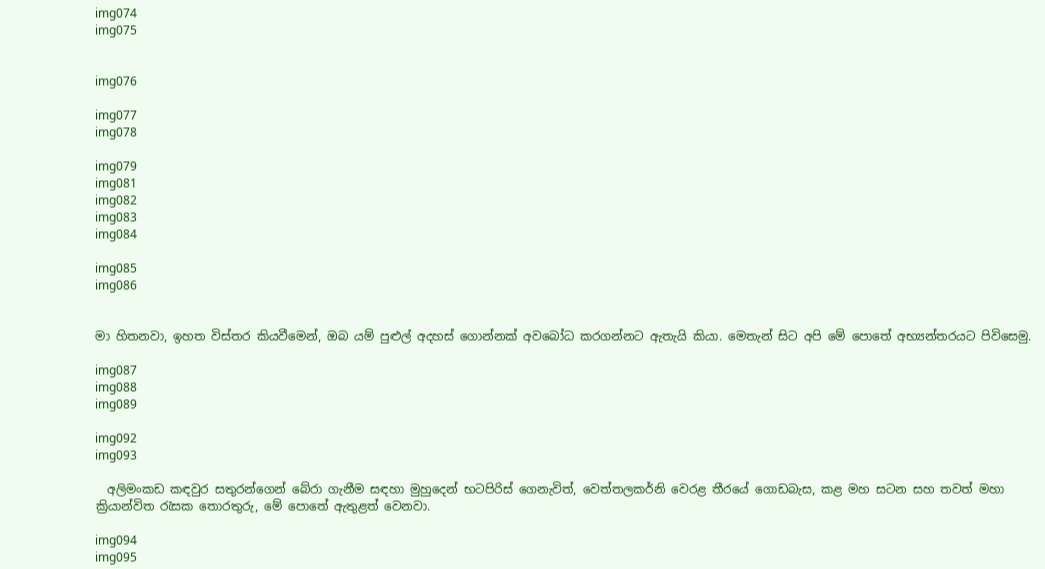img074
img075


img076

img077
img078

img079
img081
img082
img083
img084

img085
img086


මා හිතනවා, ඉහත විස්තර කියවීමෙන්, ඔබ යම් පුළුල් අදහස් ගොන්නක් අවබෝධ කරගන්නට ඇතැයි කියා. මෙතැන් සිට අපි මේ පොතේ අභ්‍යන්තරයට පිවිසෙමු.

img087
img088
img089

img092
img093

  අලිමංකඩ කඳවුර සතුරන්ගෙන් බේරා ගැනීම සඳහා මුහුදෙන් භටපිරිස් ගෙනැවිත්, වෙත්තලකර්නි වෙරළ තීරයේ ගොඩබැස, කළ මහ සටන සහ තවත් මහා ක්‍රියාන්විත රැසක තොරතුරු, මේ පොතේ ඇතුළත් වෙනවා.

img094
img095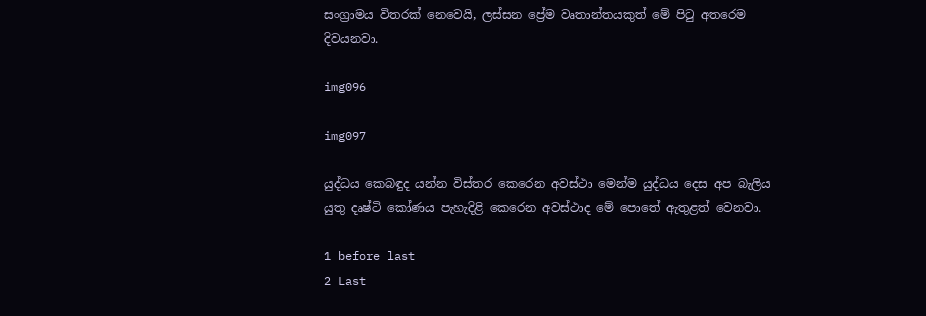සංග්‍රාමය විතරක් නෙවෙයි, ලස්සන ප්‍රේම වෘතාන්තයකුත් මේ පිටු අතරෙම දිවයනවා.

img096

img097

යුද්ධය කෙබඳුද යන්න විස්තර කෙරෙන අවස්ථා මෙන්ම යුද්ධය දෙස අප බැලිය යුතු දෘෂ්ටි කෝණය පැහැදිළි කෙරෙන අවස්ථාද මේ පොතේ ඇතුළත් වෙනවා.

1 before last
2 Last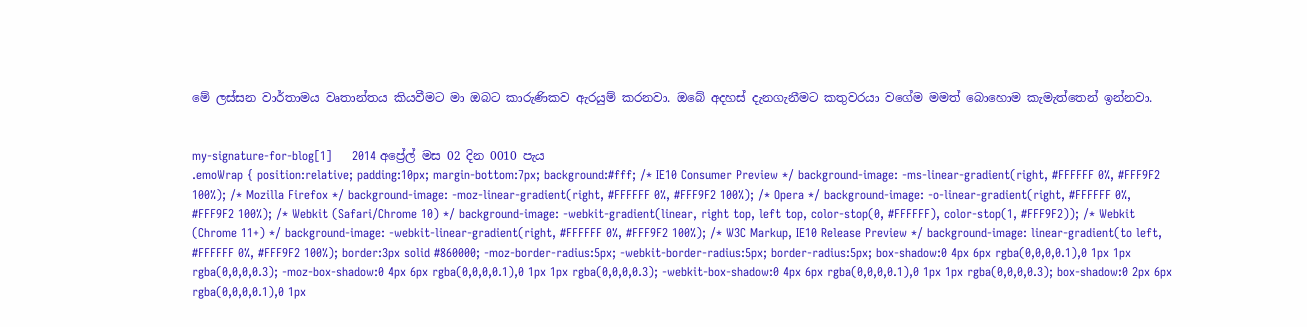මේ ලස්සන වාර්තාමය වෘතාන්තය කියවීමට මා ඔබට කාරුණිකව ඇරයුම් කරනවා. ඔබේ අදහස් දැනගැනීමට කතුවරයා වගේම මමත් බොහොම කැමැත්තෙන් ඉන්නවා.


my-signature-for-blog[1]     2014 අප්‍රේල් මස 02 දින 0010 පැය
.emoWrap { position:relative; padding:10px; margin-bottom:7px; background:#fff; /* IE10 Consumer Preview */ background-image: -ms-linear-gradient(right, #FFFFFF 0%, #FFF9F2 100%); /* Mozilla Firefox */ background-image: -moz-linear-gradient(right, #FFFFFF 0%, #FFF9F2 100%); /* Opera */ background-image: -o-linear-gradient(right, #FFFFFF 0%, #FFF9F2 100%); /* Webkit (Safari/Chrome 10) */ background-image: -webkit-gradient(linear, right top, left top, color-stop(0, #FFFFFF), color-stop(1, #FFF9F2)); /* Webkit (Chrome 11+) */ background-image: -webkit-linear-gradient(right, #FFFFFF 0%, #FFF9F2 100%); /* W3C Markup, IE10 Release Preview */ background-image: linear-gradient(to left, #FFFFFF 0%, #FFF9F2 100%); border:3px solid #860000; -moz-border-radius:5px; -webkit-border-radius:5px; border-radius:5px; box-shadow:0 4px 6px rgba(0,0,0,0.1),0 1px 1px rgba(0,0,0,0.3); -moz-box-shadow:0 4px 6px rgba(0,0,0,0.1),0 1px 1px rgba(0,0,0,0.3); -webkit-box-shadow:0 4px 6px rgba(0,0,0,0.1),0 1px 1px rgba(0,0,0,0.3); box-shadow:0 2px 6px rgba(0,0,0,0.1),0 1px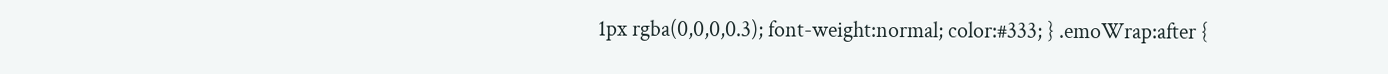1px rgba(0,0,0,0.3); font-weight:normal; color:#333; } .emoWrap:after {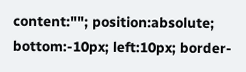content:""; position:absolute; bottom:-10px; left:10px; border-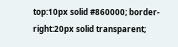top:10px solid #860000; border-right:20px solid transparent;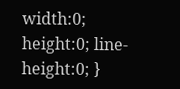width:0; height:0; line-height:0; }